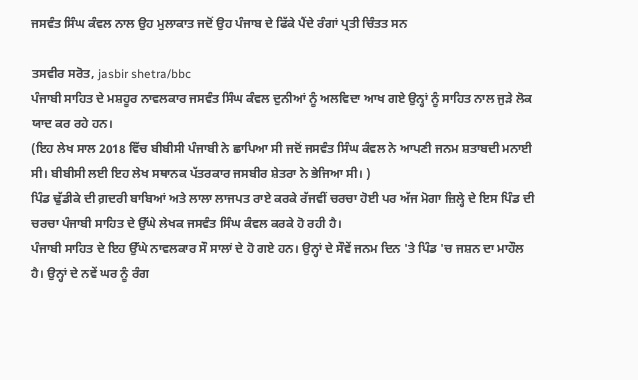ਜਸਵੰਤ ਸਿੰਘ ਕੰਵਲ ਨਾਲ ਉਹ ਮੁਲਾਕਾਤ ਜਦੋਂ ਉਹ ਪੰਜਾਬ ਦੇ ਫਿੱਕੇ ਪੈਂਦੇ ਰੰਗਾਂ ਪ੍ਰਤੀ ਚਿੰਤਤ ਸਨ

ਤਸਵੀਰ ਸਰੋਤ, jasbir shetra/bbc
ਪੰਜਾਬੀ ਸਾਹਿਤ ਦੇ ਮਸ਼ਹੂਰ ਨਾਵਲਕਾਰ ਜਸਵੰਤ ਸਿੰਘ ਕੰਵਲ ਦੁਨੀਆਂ ਨੂੰ ਅਲਵਿਦਾ ਆਖ ਗਏ ਉਨ੍ਹਾਂ ਨੂੰ ਸਾਹਿਤ ਨਾਲ ਜੁੜੇ ਲੋਕ ਯਾਦ ਕਰ ਰਹੇ ਹਨ।
(ਇਹ ਲੇਖ ਸਾਲ 2018 ਵਿੱਚ ਬੀਬੀਸੀ ਪੰਜਾਬੀ ਨੇ ਛਾਪਿਆ ਸੀ ਜਦੋਂ ਜਸਵੰਤ ਸਿੰਘ ਕੰਵਲ ਨੇ ਆਪਣੀ ਜਨਮ ਸ਼ਤਾਬਦੀ ਮਨਾਈ ਸੀ। ਬੀਬੀਸੀ ਲਈ ਇਹ ਲੇਖ ਸਥਾਨਕ ਪੱਤਰਕਾਰ ਜਸਬੀਰ ਸ਼ੇਤਰਾ ਨੇ ਭੇਜਿਆ ਸੀ। )
ਪਿੰਡ ਢੁੱਡੀਕੇ ਦੀ ਗ਼ਦਰੀ ਬਾਬਿਆਂ ਅਤੇ ਲਾਲਾ ਲਾਜਪਤ ਰਾਏ ਕਰਕੇ ਰੱਜਵੀਂ ਚਰਚਾ ਹੋਈ ਪਰ ਅੱਜ ਮੋਗਾ ਜ਼ਿਲ੍ਹੇ ਦੇ ਇਸ ਪਿੰਡ ਦੀ ਚਰਚਾ ਪੰਜਾਬੀ ਸਾਹਿਤ ਦੇ ਉੱਘੇ ਲੇਖਕ ਜਸਵੰਤ ਸਿੰਘ ਕੰਵਲ ਕਰਕੇ ਹੋ ਰਹੀ ਹੈ।
ਪੰਜਾਬੀ ਸਾਹਿਤ ਦੇ ਇਹ ਉੱਘੇ ਨਾਵਲਕਾਰ ਸੌ ਸਾਲਾਂ ਦੇ ਹੋ ਗਏ ਹਨ। ਉਨ੍ਹਾਂ ਦੇ ਸੌਵੇਂ ਜਨਮ ਦਿਨ 'ਤੇ ਪਿੰਡ 'ਚ ਜਸ਼ਨ ਦਾ ਮਾਹੌਲ ਹੈ। ਉਨ੍ਹਾਂ ਦੇ ਨਵੇਂ ਘਰ ਨੂੰ ਰੰਗ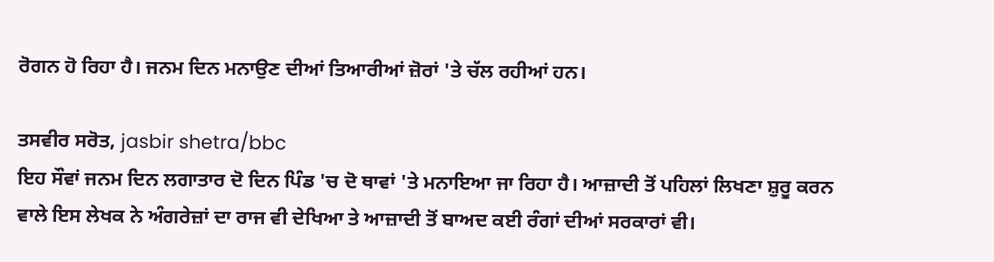ਰੋਗਨ ਹੋ ਰਿਹਾ ਹੈ। ਜਨਮ ਦਿਨ ਮਨਾਉਣ ਦੀਆਂ ਤਿਆਰੀਆਂ ਜ਼ੋਰਾਂ 'ਤੇ ਚੱਲ ਰਹੀਆਂ ਹਨ।

ਤਸਵੀਰ ਸਰੋਤ, jasbir shetra/bbc
ਇਹ ਸੌਵਾਂ ਜਨਮ ਦਿਨ ਲਗਾਤਾਰ ਦੋ ਦਿਨ ਪਿੰਡ 'ਚ ਦੋ ਥਾਵਾਂ 'ਤੇ ਮਨਾਇਆ ਜਾ ਰਿਹਾ ਹੈ। ਆਜ਼ਾਦੀ ਤੋਂ ਪਹਿਲਾਂ ਲਿਖਣਾ ਸ਼ੁਰੂ ਕਰਨ ਵਾਲੇ ਇਸ ਲੇਖਕ ਨੇ ਅੰਗਰੇਜ਼ਾਂ ਦਾ ਰਾਜ ਵੀ ਦੇਖਿਆ ਤੇ ਆਜ਼ਾਦੀ ਤੋਂ ਬਾਅਦ ਕਈ ਰੰਗਾਂ ਦੀਆਂ ਸਰਕਾਰਾਂ ਵੀ।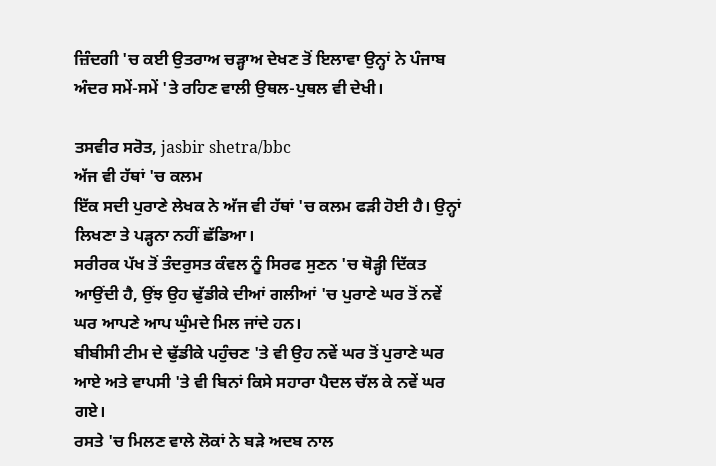ਜ਼ਿੰਦਗੀ 'ਚ ਕਈ ਉਤਰਾਅ ਚੜ੍ਹਾਅ ਦੇਖਣ ਤੋਂ ਇਲਾਵਾ ਉਨ੍ਹਾਂ ਨੇ ਪੰਜਾਬ ਅੰਦਰ ਸਮੇਂ-ਸਮੇਂ 'ਤੇ ਰਹਿਣ ਵਾਲੀ ਉਥਲ-ਪੁਥਲ ਵੀ ਦੇਖੀ।

ਤਸਵੀਰ ਸਰੋਤ, jasbir shetra/bbc
ਅੱਜ ਵੀ ਹੱਥਾਂ 'ਚ ਕਲਮ
ਇੱਕ ਸਦੀ ਪੁਰਾਣੇ ਲੇਖਕ ਨੇ ਅੱਜ ਵੀ ਹੱਥਾਂ 'ਚ ਕਲਮ ਫੜੀ ਹੋਈ ਹੈ। ਉਨ੍ਹਾਂ ਲਿਖਣਾ ਤੇ ਪੜ੍ਹਨਾ ਨਹੀਂ ਛੱਡਿਆ।
ਸਰੀਰਕ ਪੱਖ ਤੋਂ ਤੰਦਰੁਸਤ ਕੰਵਲ ਨੂੰ ਸਿਰਫ ਸੁਣਨ 'ਚ ਥੋੜ੍ਹੀ ਦਿੱਕਤ ਆਉਂਦੀ ਹੈ, ਉਂਝ ਉਹ ਢੁੱਡੀਕੇ ਦੀਆਂ ਗਲੀਆਂ 'ਚ ਪੁਰਾਣੇ ਘਰ ਤੋਂ ਨਵੇਂ ਘਰ ਆਪਣੇ ਆਪ ਘੁੰਮਦੇ ਮਿਲ ਜਾਂਦੇ ਹਨ।
ਬੀਬੀਸੀ ਟੀਮ ਦੇ ਢੁੱਡੀਕੇ ਪਹੁੰਚਣ 'ਤੇ ਵੀ ਉਹ ਨਵੇਂ ਘਰ ਤੋਂ ਪੁਰਾਣੇ ਘਰ ਆਏ ਅਤੇ ਵਾਪਸੀ 'ਤੇ ਵੀ ਬਿਨਾਂ ਕਿਸੇ ਸਹਾਰਾ ਪੈਦਲ ਚੱਲ ਕੇ ਨਵੇਂ ਘਰ ਗਏ।
ਰਸਤੇ 'ਚ ਮਿਲਣ ਵਾਲੇ ਲੋਕਾਂ ਨੇ ਬੜੇ ਅਦਬ ਨਾਲ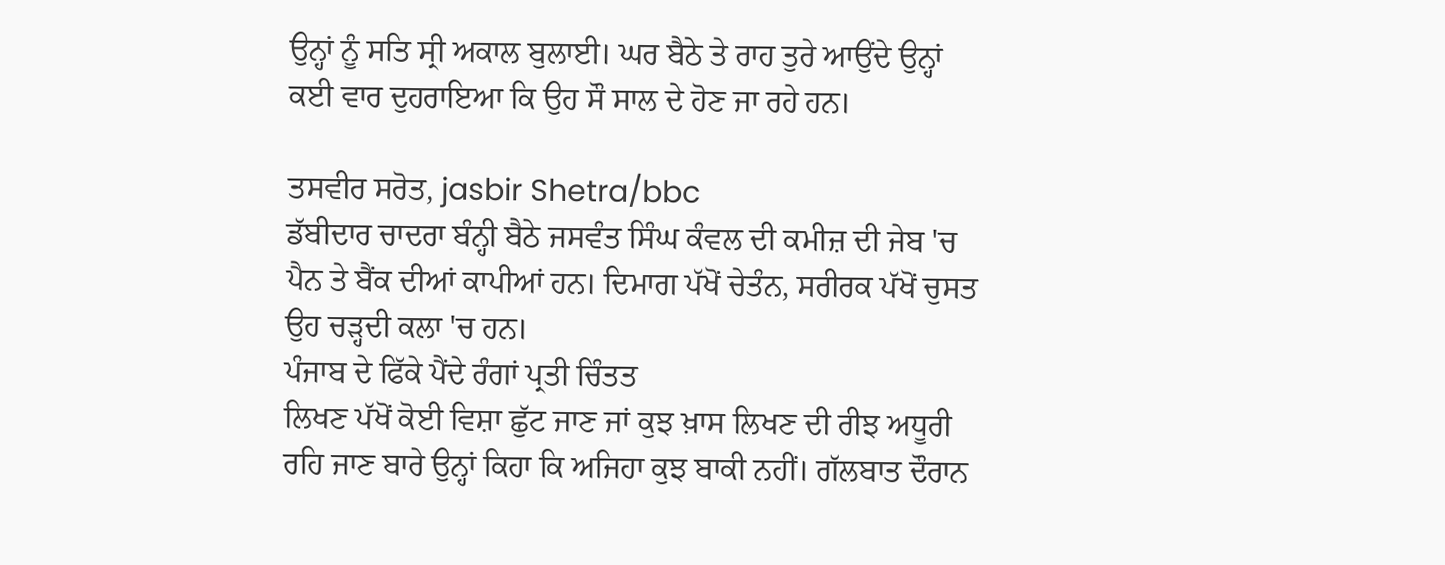ਉਨ੍ਹਾਂ ਨੂੰ ਸਤਿ ਸ੍ਰੀ ਅਕਾਲ ਬੁਲਾਈ। ਘਰ ਬੈਠੇ ਤੇ ਰਾਹ ਤੁਰੇ ਆਉਂਦੇ ਉਨ੍ਹਾਂ ਕਈ ਵਾਰ ਦੁਹਰਾਇਆ ਕਿ ਉਹ ਸੌ ਸਾਲ ਦੇ ਹੋਣ ਜਾ ਰਹੇ ਹਨ।

ਤਸਵੀਰ ਸਰੋਤ, jasbir Shetra/bbc
ਡੱਬੀਦਾਰ ਚਾਦਰਾ ਬੰਨ੍ਹੀ ਬੈਠੇ ਜਸਵੰਤ ਸਿੰਘ ਕੰਵਲ ਦੀ ਕਮੀਜ਼ ਦੀ ਜੇਬ 'ਚ ਪੈਨ ਤੇ ਬੈਂਕ ਦੀਆਂ ਕਾਪੀਆਂ ਹਨ। ਦਿਮਾਗ ਪੱਖੋਂ ਚੇਤੰਨ, ਸਰੀਰਕ ਪੱਖੋਂ ਚੁਸਤ ਉਹ ਚੜ੍ਹਦੀ ਕਲਾ 'ਚ ਹਨ।
ਪੰਜਾਬ ਦੇ ਫਿੱਕੇ ਪੈਂਦੇ ਰੰਗਾਂ ਪ੍ਰਤੀ ਚਿੰਤਤ
ਲਿਖਣ ਪੱਖੋਂ ਕੋਈ ਵਿਸ਼ਾ ਛੁੱਟ ਜਾਣ ਜਾਂ ਕੁਝ ਖ਼ਾਸ ਲਿਖਣ ਦੀ ਰੀਝ ਅਧੂਰੀ ਰਹਿ ਜਾਣ ਬਾਰੇ ਉਨ੍ਹਾਂ ਕਿਹਾ ਕਿ ਅਜਿਹਾ ਕੁਝ ਬਾਕੀ ਨਹੀਂ। ਗੱਲਬਾਤ ਦੌਰਾਨ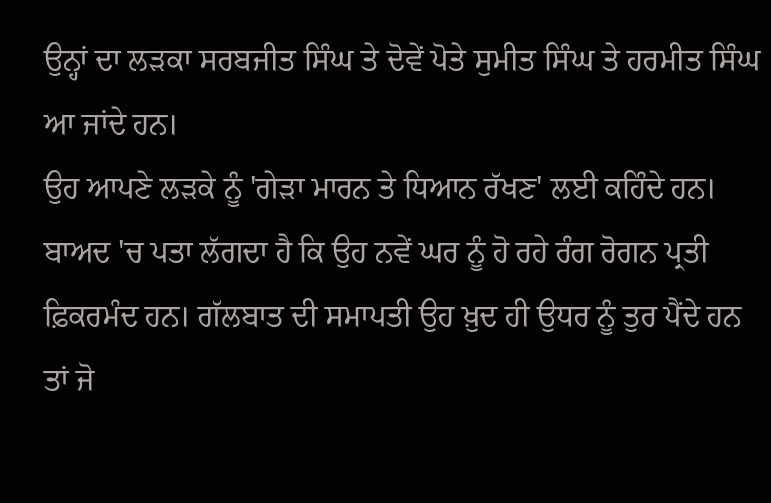ਉਨ੍ਹਾਂ ਦਾ ਲੜਕਾ ਸਰਬਜੀਤ ਸਿੰਘ ਤੇ ਦੋਵੇਂ ਪੋਤੇ ਸੁਮੀਤ ਸਿੰਘ ਤੇ ਹਰਮੀਤ ਸਿੰਘ ਆ ਜਾਂਦੇ ਹਨ।
ਉਹ ਆਪਣੇ ਲੜਕੇ ਨੂੰ 'ਗੇੜਾ ਮਾਰਨ ਤੇ ਧਿਆਨ ਰੱਖਣ' ਲਈ ਕਹਿੰਦੇ ਹਨ। ਬਾਅਦ 'ਚ ਪਤਾ ਲੱਗਦਾ ਹੈ ਕਿ ਉਹ ਨਵੇਂ ਘਰ ਨੂੰ ਹੋ ਰਹੇ ਰੰਗ ਰੋਗਨ ਪ੍ਰਤੀ ਫ਼ਿਕਰਮੰਦ ਹਨ। ਗੱਲਬਾਤ ਦੀ ਸਮਾਪਤੀ ਉਹ ਖ਼ੁਦ ਹੀ ਉਧਰ ਨੂੰ ਤੁਰ ਪੈਂਦੇ ਹਨ ਤਾਂ ਜੋ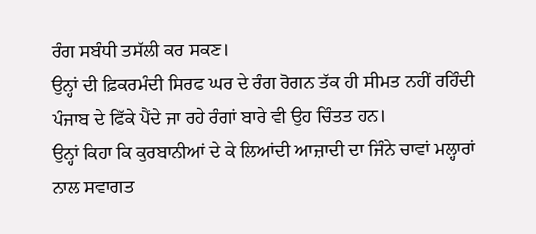ਰੰਗ ਸਬੰਧੀ ਤਸੱਲੀ ਕਰ ਸਕਣ।
ਉਨ੍ਹਾਂ ਦੀ ਫ਼ਿਕਰਮੰਦੀ ਸਿਰਫ ਘਰ ਦੇ ਰੰਗ ਰੋਗਨ ਤੱਕ ਹੀ ਸੀਮਤ ਨਹੀਂ ਰਹਿੰਦੀ ਪੰਜਾਬ ਦੇ ਫਿੱਕੇ ਪੈਂਦੇ ਜਾ ਰਹੇ ਰੰਗਾਂ ਬਾਰੇ ਵੀ ਉਹ ਚਿੰਤਤ ਹਨ।
ਉਨ੍ਹਾਂ ਕਿਹਾ ਕਿ ਕੁਰਬਾਨੀਆਂ ਦੇ ਕੇ ਲਿਆਂਦੀ ਆਜ਼ਾਦੀ ਦਾ ਜਿੰਨੇ ਚਾਵਾਂ ਮਲ੍ਹਾਰਾਂ ਨਾਲ ਸਵਾਗਤ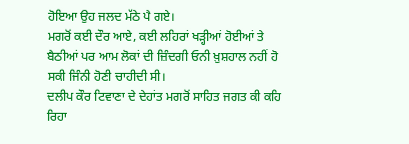ਹੋਇਆ ਉਹ ਜਲਦ ਮੱਠੇ ਪੈ ਗਏ।
ਮਗਰੋਂ ਕਈ ਦੌਰ ਆਏ, ਕਈ ਲਹਿਰਾਂ ਖੜ੍ਹੀਆਂ ਹੋਈਆਂ ਤੇ ਬੈਠੀਆਂ ਪਰ ਆਮ ਲੋਕਾਂ ਦੀ ਜ਼ਿੰਦਗੀ ਓਨੀ ਖ਼ੁਸ਼ਹਾਲ ਨਹੀਂ ਹੋ ਸਕੀ ਜਿੰਨੀ ਹੋਣੀ ਚਾਹੀਦੀ ਸੀ।
ਦਲੀਪ ਕੌਰ ਟਿਵਾਣਾ ਦੇ ਦੇਹਾਂਤ ਮਗਰੋਂ ਸਾਹਿਤ ਜਗਤ ਕੀ ਕਹਿ ਰਿਹਾ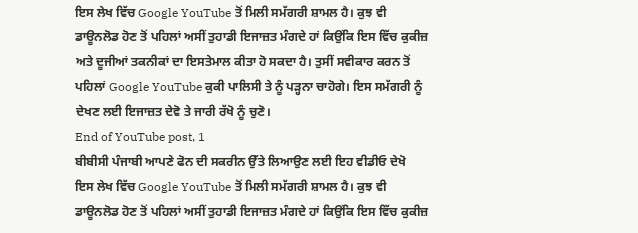ਇਸ ਲੇਖ ਵਿੱਚ Google YouTube ਤੋਂ ਮਿਲੀ ਸਮੱਗਰੀ ਸ਼ਾਮਲ ਹੈ। ਕੁਝ ਵੀ ਡਾਊਨਲੋਡ ਹੋਣ ਤੋਂ ਪਹਿਲਾਂ ਅਸੀਂ ਤੁਹਾਡੀ ਇਜਾਜ਼ਤ ਮੰਗਦੇ ਹਾਂ ਕਿਉਂਕਿ ਇਸ ਵਿੱਚ ਕੁਕੀਜ਼ ਅਤੇ ਦੂਜੀਆਂ ਤਕਨੀਕਾਂ ਦਾ ਇਸਤੇਮਾਲ ਕੀਤਾ ਹੋ ਸਕਦਾ ਹੈ। ਤੁਸੀਂ ਸਵੀਕਾਰ ਕਰਨ ਤੋਂ ਪਹਿਲਾਂ Google YouTube ਕੁਕੀ ਪਾਲਿਸੀ ਤੇ ਨੂੰ ਪੜ੍ਹਨਾ ਚਾਹੋਗੇ। ਇਸ ਸਮੱਗਰੀ ਨੂੰ ਦੇਖਣ ਲਈ ਇਜਾਜ਼ਤ ਦੇਵੋ ਤੇ ਜਾਰੀ ਰੱਖੋ ਨੂੰ ਚੁਣੋ।
End of YouTube post, 1
ਬੀਬੀਸੀ ਪੰਜਾਬੀ ਆਪਣੇ ਫੋਨ ਦੀ ਸਕਰੀਨ ਉੱਤੇ ਲਿਆਉਣ ਲਈ ਇਹ ਵੀਡੀਓ ਦੇਖੋ
ਇਸ ਲੇਖ ਵਿੱਚ Google YouTube ਤੋਂ ਮਿਲੀ ਸਮੱਗਰੀ ਸ਼ਾਮਲ ਹੈ। ਕੁਝ ਵੀ ਡਾਊਨਲੋਡ ਹੋਣ ਤੋਂ ਪਹਿਲਾਂ ਅਸੀਂ ਤੁਹਾਡੀ ਇਜਾਜ਼ਤ ਮੰਗਦੇ ਹਾਂ ਕਿਉਂਕਿ ਇਸ ਵਿੱਚ ਕੁਕੀਜ਼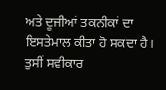ਅਤੇ ਦੂਜੀਆਂ ਤਕਨੀਕਾਂ ਦਾ ਇਸਤੇਮਾਲ ਕੀਤਾ ਹੋ ਸਕਦਾ ਹੈ। ਤੁਸੀਂ ਸਵੀਕਾਰ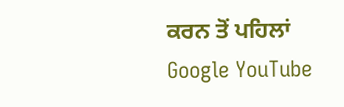ਕਰਨ ਤੋਂ ਪਹਿਲਾਂ Google YouTube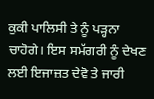ਕੁਕੀ ਪਾਲਿਸੀ ਤੇ ਨੂੰ ਪੜ੍ਹਨਾ ਚਾਹੋਗੇ। ਇਸ ਸਮੱਗਰੀ ਨੂੰ ਦੇਖਣ ਲਈ ਇਜਾਜ਼ਤ ਦੇਵੋ ਤੇ ਜਾਰੀ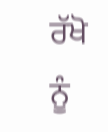ਰੱਖੋ ਨੂੰ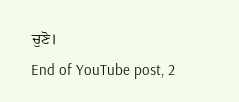ਚੁਣੋ।
End of YouTube post, 2